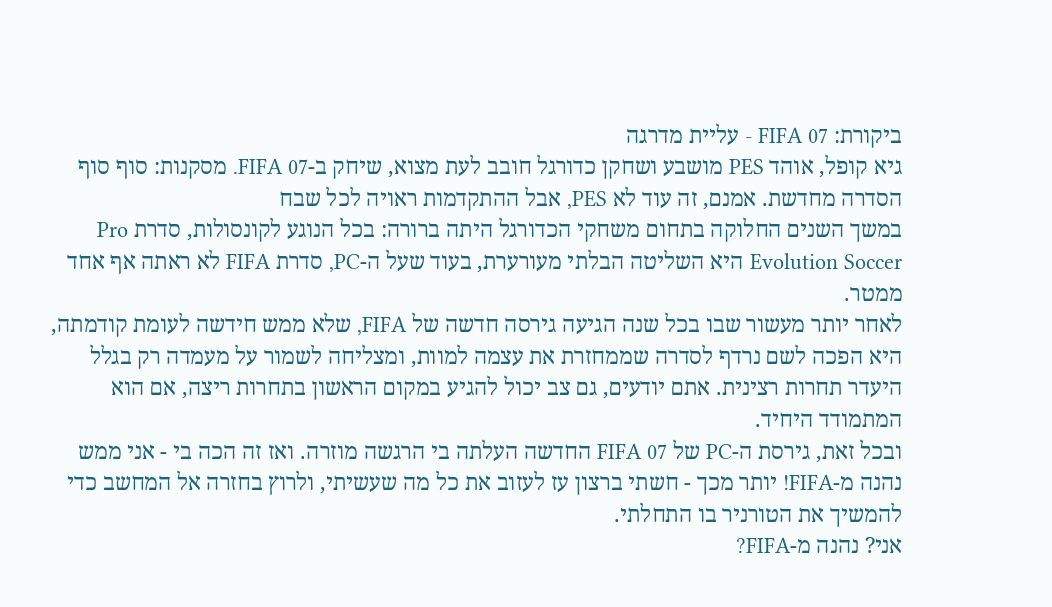ביקורת: FIFA 07 - עליית מדרגה
גיא קופל, אוהד PES מושבע ושחקן כדורגל חובב לעת מצוא, שיחק ב-FIFA 07. מסקנות: סוף סוף הסדרה מחדשת. אמנם, זה עוד לא PES, אבל ההתקדמות ראויה לכל שבח
במשך השנים החלוקה בתחום משחקי הכדורגל היתה ברורה: בכל הנוגע לקונסולות, סדרת Pro Evolution Soccer היא השליטה הבלתי מעורערת, בעוד שעל ה-PC, סדרת FIFA לא ראתה אף אחד ממטר.
לאחר יותר מעשור שבו בכל שנה הגיעה גירסה חדשה של FIFA, שלא ממש חידשה לעומת קודמתה, היא הפכה לשם נרדף לסדרה שממחזרת את עצמה למוות, ומצליחה לשמור על מעמדה רק בגלל היעדר תחרות רצינית. אתם יודעים, גם צב יכול להגיע במקום הראשון בתחרות ריצה, אם הוא המתמודד היחיד.
ובכל זאת, גירסת ה-PC של FIFA 07 החדשה העלתה בי הרגשה מוזרה. ואז זה הכה בי - אני ממש נהנה מ-FIFA! יותר מכך - חשתי ברצון עז לעזוב את כל מה שעשיתי, ולרוץ בחזרה אל המחשב כדי להמשיך את הטורניר בו התחלתי.
אני? נהנה מ-FIFA?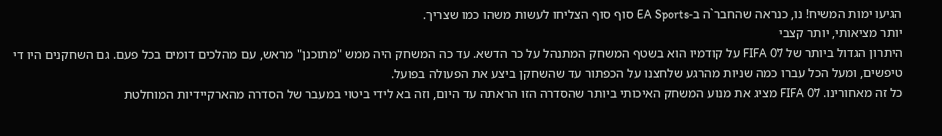הגיעו ימות המשיח! נו, כנראה שהחבר`ה ב-EA Sports סוף סוף הצליחו לעשות משהו כמו שצריך.
יותר מציאותי, יותר קצבי
היתרון הגדול ביותר של FIFA 07 על קודמיו הוא בשטף המשחק המתנהל על כר הדשא. עד כה המשחק היה ממש "מתוכנן" מראש, עם מהלכים דומים בכל פעם. גם השחקנים היו די טיפשים, ומעל הכל עברו כמה שניות מהרגע שלחצנו על הכפתור עד שהשחקן ביצע את הפעולה בפועל.
כל זה מאחורינו. FIFA 07 מציג את מנוע המשחק האיכותי ביותר שהסדרה הזו הראתה עד היום, וזה בא לידי ביטוי במעבר של הסדרה מהארקיידיות המוחלטת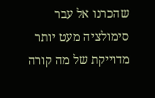שהכרנו אל עבר סימולציה מעט יותר מדוייקת של מה קורה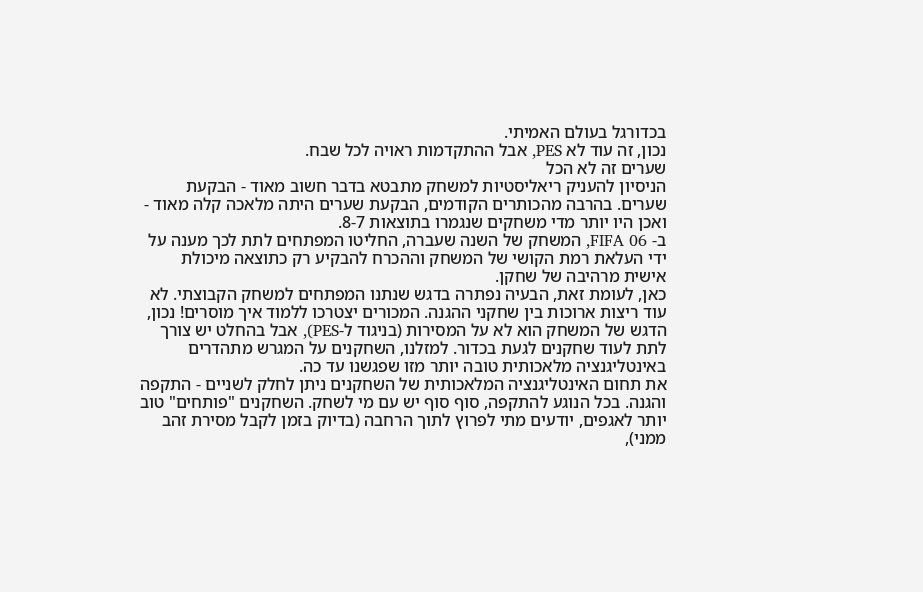בכדורגל בעולם האמיתי.
נכון, זה עוד לא PES, אבל ההתקדמות ראויה לכל שבח.
שערים זה לא הכל
הניסיון להעניק ריאליסטיות למשחק מתבטא בדבר חשוב מאוד - הבקעת שערים. בהרבה מהכותרים הקודמים, הבקעת שערים היתה מלאכה קלה מאוד - ואכן היו יותר מדי משחקים שנגמרו בתוצאות 8-7.
ב- FIFA 06, המשחק של השנה שעברה, החליטו המפתחים לתת לכך מענה על ידי העלאת רמת הקושי של המשחק וההכרח להבקיע רק כתוצאה מיכולת אישית מרהיבה של שחקן.
כאן, לעומת זאת, הבעיה נפתרה בדגש שנתנו המפתחים למשחק הקבוצתי. לא עוד ריצות ארוכות בין שחקני ההגנה. המכורים יצטרכו ללמוד איך מוסרים! נכון, הדגש של המשחק הוא לא על המסירות (בניגוד ל-PES), אבל בהחלט יש צורך לתת לעוד שחקנים לגעת בכדור. למזלנו, השחקנים על המגרש מתהדרים באינטליגנציה מלאכותית טובה יותר מזו שפגשנו עד כה.
את תחום האינטליגנציה המלאכותית של השחקנים ניתן לחלק לשניים - התקפה והגנה. בכל הנוגע להתקפה, סוף סוף יש עם מי לשחק. השחקנים "פותחים" טוב יותר לאגפים, יודעים מתי לפרוץ לתוך הרחבה (בדיוק בזמן לקבל מסירת זהב ממני),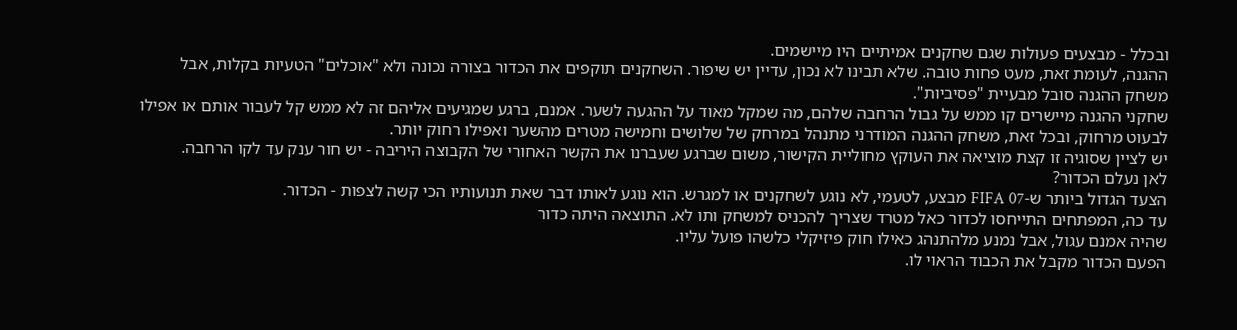ובכלל - מבצעים פעולות שגם שחקנים אמיתיים היו מיישמים.
ההגנה, לעומת זאת, מעט פחות טובה. שלא תבינו לא נכון, עדיין יש שיפור. השחקנים תוקפים את הכדור בצורה נכונה ולא "אוכלים" הטעיות בקלות, אבל משחק ההגנה סובל מבעיית "פסיביות".
שחקני ההגנה מיישרים קו ממש על גבול הרחבה שלהם, מה שמקל מאוד על ההגעה לשער. אמנם, ברגע שמגיעים אליהם זה לא ממש קל לעבור אותם או אפילו לבעוט מרחוק, ובכל זאת, משחק ההגנה המודרני מתנהל במרחק של שלושים וחמישה מטרים מהשער ואפילו רחוק יותר.
יש לציין שסוגיה זו קצת מוציאה את העוקץ מחוליית הקישור, משום שברגע שעברנו את הקשר האחורי של הקבוצה היריבה - יש חור ענק עד לקו הרחבה.
לאן נעלם הכדור?
הצעד הגדול ביותר ש-FIFA 07 מבצע, לטעמי, לא נוגע לשחקנים או למגרש. הוא נוגע לאותו דבר שאת תנועותיו הכי קשה לצפות - הכדור.
עד כה, המפתחים התייחסו לכדור כאל מטרד שצריך להכניס למשחק ותו לא. התוצאה היתה כדור
שהיה אמנם עגול, אבל נמנע מלהתנהג כאילו חוק פיזיקלי כלשהו פועל עליו.
הפעם הכדור מקבל את הכבוד הראוי לו.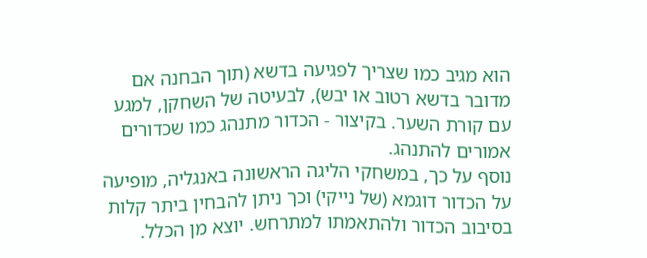הוא מגיב כמו שצריך לפגיעה בדשא (תוך הבחנה אם מדובר בדשא רטוב או יבש), לבעיטה של השחקן, למגע עם קורת השער. בקיצור - הכדור מתנהג כמו שכדורים אמורים להתנהג.
נוסף על כך, במשחקי הליגה הראשונה באנגליה, מופיעה על הכדור דוגמא (של נייקי) וכך ניתן להבחין ביתר קלות בסיבוב הכדור ולהתאמתו למתרחש. יוצא מן הכלל.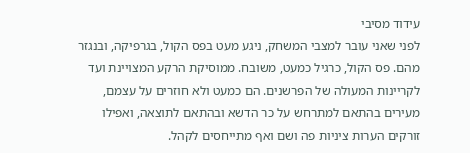עידוד מסיבי
לפני שאני עובר למצבי המשחק, ניגע מעט בפס הקול, בגרפיקה, ובנגזר מהם. פס הקול, כרגיל כמעט, משובח. ממוסיקת הרקע המצויינת ועד לקריינות המעולה של הפרשנים. הם כמעט ולא חוזרים על עצמם, מעירים בהתאם למתרחש על כר הדשא ובהתאם לתוצאה, ואפילו זורקים הערות ציניות פה ושם ואף מתייחסים לקהל.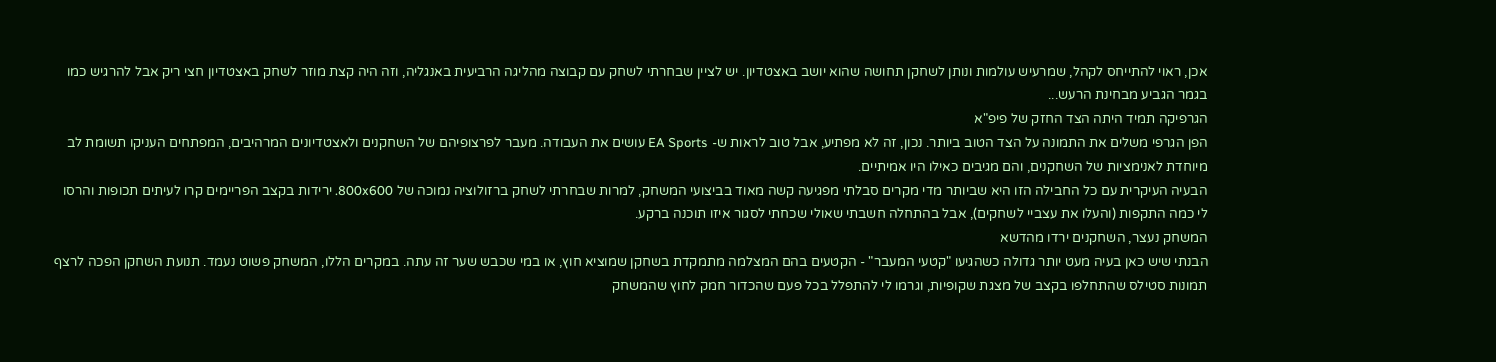אכן, ראוי להתייחס לקהל, שמרעיש עולמות ונותן לשחקן תחושה שהוא יושב באצטדיון. יש לציין שבחרתי לשחק עם קבוצה מהליגה הרביעית באנגליה, וזה היה קצת מוזר לשחק באצטדיון חצי ריק אבל להרגיש כמו בגמר הגביע מבחינת הרעש...
הגרפיקה תמיד היתה הצד החזק של פיפ"א
הפן הגרפי משלים את התמונה על הצד הטוב ביותר. נכון, זה לא מפתיע, אבל טוב לראות ש- EA Sports עושים את העבודה. מעבר לפרצופיהם של השחקנים ולאצטדיונים המרהיבים, המפתחים העניקו תשומת לב מיוחדת לאנימציות של השחקנים, והם מגיבים כאילו היו אמיתיים.
הבעיה העיקרית עם כל החבילה הזו היא שביותר מדי מקרים סבלתי מפגיעה קשה מאוד בביצועי המשחק, למרות שבחרתי לשחק ברזולוציה נמוכה של 800x600. ירידות בקצב הפריימים קרו לעיתים תכופות והרסו לי כמה התקפות (והעלו את עצביי לשחקים), אבל בהתחלה חשבתי שאולי שכחתי לסגור איזו תוכנה ברקע.
המשחק נעצר, השחקנים ירדו מהדשא
הבנתי שיש כאן בעיה מעט יותר גדולה כשהגיעו "קטעי המעבר" - הקטעים בהם המצלמה מתמקדת בשחקן שמוציא חוץ, או במי שכבש שער זה עתה. במקרים הללו, המשחק פשוט נעמד. תנועת השחקן הפכה לרצף תמונות סטילס שהתחלפו בקצב של מצגת שקופיות, וגרמו לי להתפלל בכל פעם שהכדור חמק לחוץ שהמשחק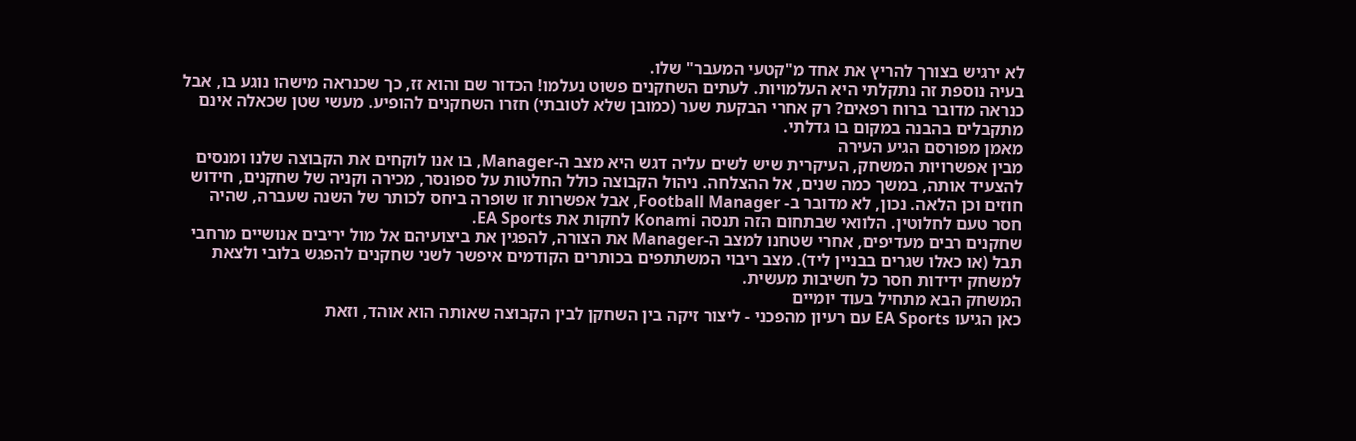לא ירגיש בצורך להריץ את אחד מ"קטעי המעבר" שלו.
בעיה נוספת זה נתקלתי היא העלמויות. לעתים השחקנים פשוט נעלמו! הכדור שם והוא זז, כך שכנראה מישהו נוגע בו, אבל כנראה מדובר ברוח רפאים? רק אחרי הבקעת שער (כמובן שלא לטובתי) חזרו השחקנים להופיע. מעשי שטן שכאלה אינם מתקבלים בהבנה במקום בו גדלתי.
מאמן מפורסם הגיע העירה
מבין אפשרויות המשחק, העיקרית שיש לשים עליה דגש היא מצב ה-Manager, בו אנו לוקחים את הקבוצה שלנו ומנסים להצעיד אותה, במשך כמה שנים, אל ההצלחה. ניהול הקבוצה כולל החלטות על ספונסר, מכירה וקניה של שחקנים, חידוש חוזים וכן הלאה. נכון, לא מדובר ב- Football Manager, אבל אפשרות זו שופרה ביחס לכותר של השנה שעברה, שהיה חסר טעם לחלוטין. הלוואי שבתחום הזה תנסה Konami לחקות את EA Sports.
שחקנים רבים מעדיפים, אחרי שטחנו למצב ה-Manager את הצורה, להפגין את ביצועיהם אל מול יריבים אנושיים מרחבי תבל (או כאלו שגרים בבניין ליד). מצב ריבוי המשתתפים בכותרים הקודמים איפשר לשני שחקנים להפגש בלובי ולצאת למשחק ידידות חסר כל חשיבות מעשית.
המשחק הבא מתחיל בעוד יומיים
כאן הגיעו EA Sports עם רעיון מהפכני - ליצור זיקה בין השחקן לבין הקבוצה שאותה הוא אוהד, וזאת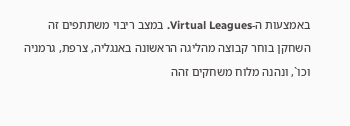באמצעות ה-Virtual Leagues. במצב ריבוי משתתפים זה השחקן בוחר קבוצה מהליגה הראשונה באנגליה, צרפת, גרמניה וכו`, ונהנה מלוח משחקים זהה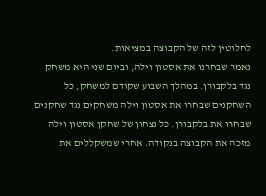לחלוטין לזה של הקבוצה במציאות.
נאמר שבחרנו את אסטון וילה, וביום שני היא משחק נגד בלקבורן. במהלך השבוע שקודם למשחק, כל השחקנים שבחרו את אסטון וילה משחקים נגד שחקנים שבחרו את בלקבורן. כל נצחון של שחקן אסטון וילה מזכה את הקבוצה בנקודה. אחרי שמשקללים את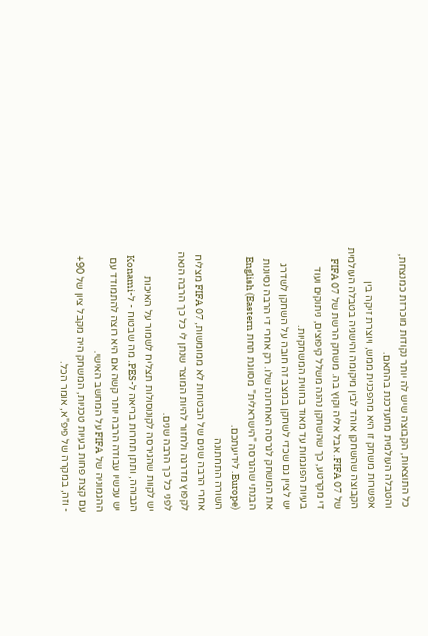כל התוצאות, הקבוצה שיש לה יותר נקודות מוכרזת כמנצחת, והטבלה העולמית מתעדכנת בהתאם.
אפשרות משחק זו היא מהפכנית ממש, ויוצרת זיקה בין הקבוצה שהשחקן אוהד לבין מיקומה והישגיה בטבלה העולמית של FIFA 07. אבל אליה וקוץ בה. משחק הרשת של FIFA 07 די מקרטע, כך שהשחקן נהנה משלל קיפוצים, ניתוקים ועוד בעיות הפוגמות עד מאוד בחווית המשחקיות.
יש לציין גם שכדי לשחקן במצב זה חובה על השחקן לשדרג את המשחק לגרסה האחרונה שלו. רק אחרי די הרבה נסיונות הבנתי שהגרסה "הישראלית" מסווגת תחת English (Eastern Europe). לידיעתכם.
השורה התחתונה
אחרי הרבה שנים של הבטחות לא ממומשות, FIFA 07 מצליח לקפוץ מדרגה ולחזור להיות המוצר שנתן לי כל כך הרבה הנאה לפני כל כך הרבה שנים.
יש לקוות שהגירסה לקונוסולות תצליח לשמור על האיכות הגבוהה, ותתן תחרות בריאה ל-PES. מה שבטוח - ל-Konami יש עכשיו עבודה הרבה יותר קשה אם היא רוצה להתמודד עם ההגמוניה של FIFA על המחשב האישי.
עם קצת פחות בעיות טכניות, המשחק היה מקבל ציון של 90+ - וזה, במקרה של פיפ"א, אומר הכל.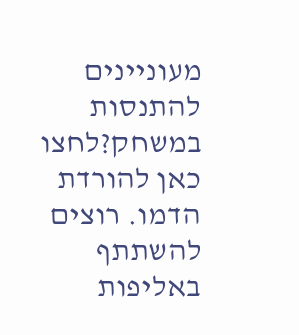מעוניינים להתנסות במשחק?לחצו כאן להורדת הדמו. רוצים להשתתף באליפות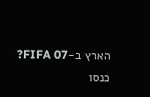הארץ ב-FIFA 07? כנסו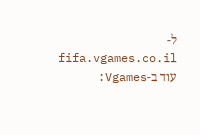ל- fifa.vgames.co.il
עוד ב-Vgames: